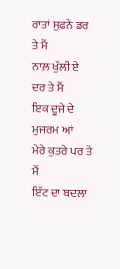ਰਾਤਾਂ ਸੁਫ਼ਨੇ ਡਰ ਤੇ ਮੈਂ
ਨਾਲ਼ ਖੁੱਲੀ ਏ ਦਰ ਤੇ ਮੈਂ
ਇਕ ਦੂਜੇ ਦੇ ਮੁਜਰਮ ਆਂ
ਮੇਰੇ ਕੁਤਰੇ ਪਰ ਤੇ ਮੈਂ
ਇੱਟ ਦਾ ਬਦਲਾ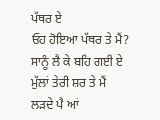ਪੱਥਰ ਏ
ਓਹ ਹੋਇਆ ਪੱਥਰ ਤੇ ਮੈਂ?
ਸਾਨੂੰ ਲੈ ਕੇ ਬਹਿ ਗਈ ਏ
ਮੁੱਲਾਂ ਤੇਰੀ ਸ਼ਰ ਤੇ ਮੈਂ
ਲੜਦੇ ਪੈ ਆਂ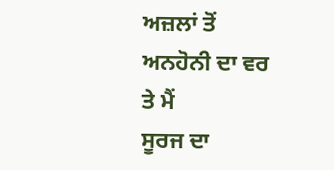ਅਜ਼ਲਾਂ ਤੋਂ
ਅਨਹੋਨੀ ਦਾ ਵਰ ਤੇ ਮੈਂ
ਸੂਰਜ ਦਾ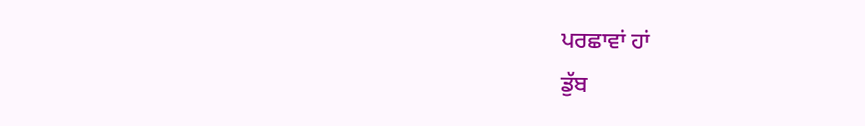ਪਰਛਾਵਾਂ ਹਾਂ
ਡੁੱਬ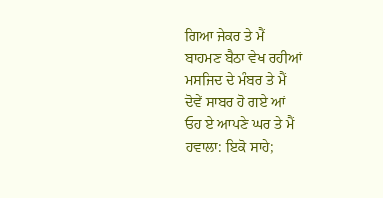ਗਿਆ ਜੇਕਰ ਤੇ ਮੈਂ
ਬਾਹਮਣ ਬੈਠਾ ਵੇਖ ਰਹੀਆਂ
ਮਸਜਿਦ ਦੇ ਮੰਬਰ ਤੇ ਮੈਂ
ਦੋਵੇਂ ਸਾਬਰ ਹੋ ਗਏ ਆਂ
ਓਹ ਏ ਆਪਣੇ ਘਰ ਤੇ ਮੈਂ
ਹਵਾਲਾ: ਇਕੋ ਸਾਹੇ;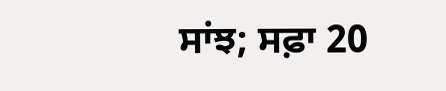ਸਾਂਝ; ਸਫ਼ਾ 20